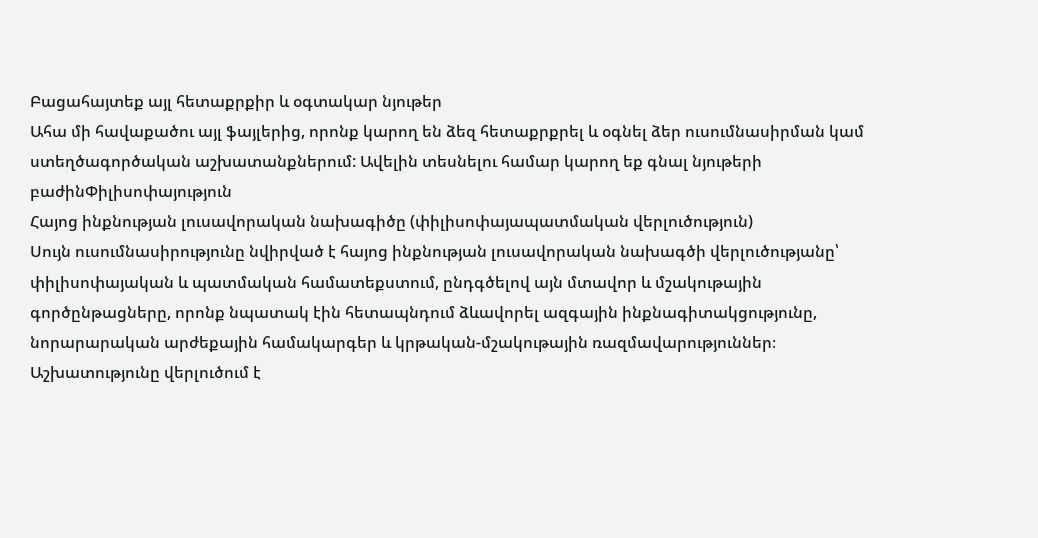Բացահայտեք այլ հետաքրքիր և օգտակար նյութեր
Ահա մի հավաքածու այլ ֆայլերից, որոնք կարող են ձեզ հետաքրքրել և օգնել ձեր ուսումնասիրման կամ ստեղծագործական աշխատանքներում: Ավելին տեսնելու համար կարող եք գնալ նյութերի բաժինՓիլիսոփայություն
Հայոց ինքնության լուսավորական նախագիծը (փիլիսոփայապատմական վերլուծություն)
Սույն ուսումնասիրությունը նվիրված է հայոց ինքնության լուսավորական նախագծի վերլուծությանը՝ փիլիսոփայական և պատմական համատեքստում, ընդգծելով այն մտավոր և մշակութային գործընթացները, որոնք նպատակ էին հետապնդում ձևավորել ազգային ինքնագիտակցությունը, նորարարական արժեքային համակարգեր և կրթական-մշակութային ռազմավարություններ։ Աշխատությունը վերլուծում է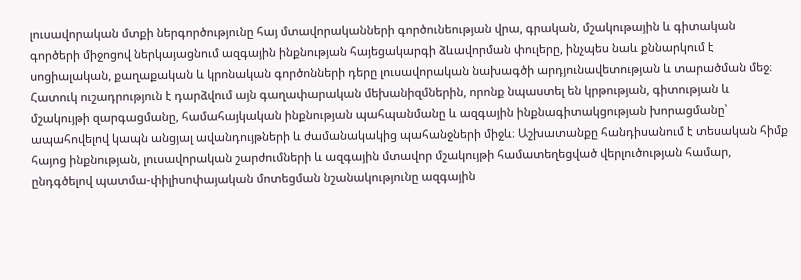լուսավորական մտքի ներգործությունը հայ մտավորականների գործունեության վրա, գրական, մշակութային և գիտական գործերի միջոցով ներկայացնում ազգային ինքնության հայեցակարգի ձևավորման փուլերը, ինչպես նաև քննարկում է սոցիալական, քաղաքական և կրոնական գործոնների դերը լուսավորական նախագծի արդյունավետության և տարածման մեջ։ Հատուկ ուշադրություն է դարձվում այն գաղափարական մեխանիզմներին, որոնք նպաստել են կրթության, գիտության և մշակույթի զարգացմանը, համահայկական ինքնության պահպանմանը և ազգային ինքնագիտակցության խորացմանը՝ ապահովելով կապն անցյալ ավանդույթների և ժամանակակից պահանջների միջև։ Աշխատանքը հանդիսանում է տեսական հիմք հայոց ինքնության, լուսավորական շարժումների և ազգային մտավոր մշակույթի համատեղեցված վերլուծության համար, ընդգծելով պատմա-փիլիսոփայական մոտեցման նշանակությունը ազգային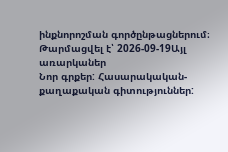ինքնորոշման գործընթացներում։
Թարմացվել է՝ 2026-09-19Այլ առարկաներ
Նոր գրքեր: Հասարակական-քաղաքական գիտություններ: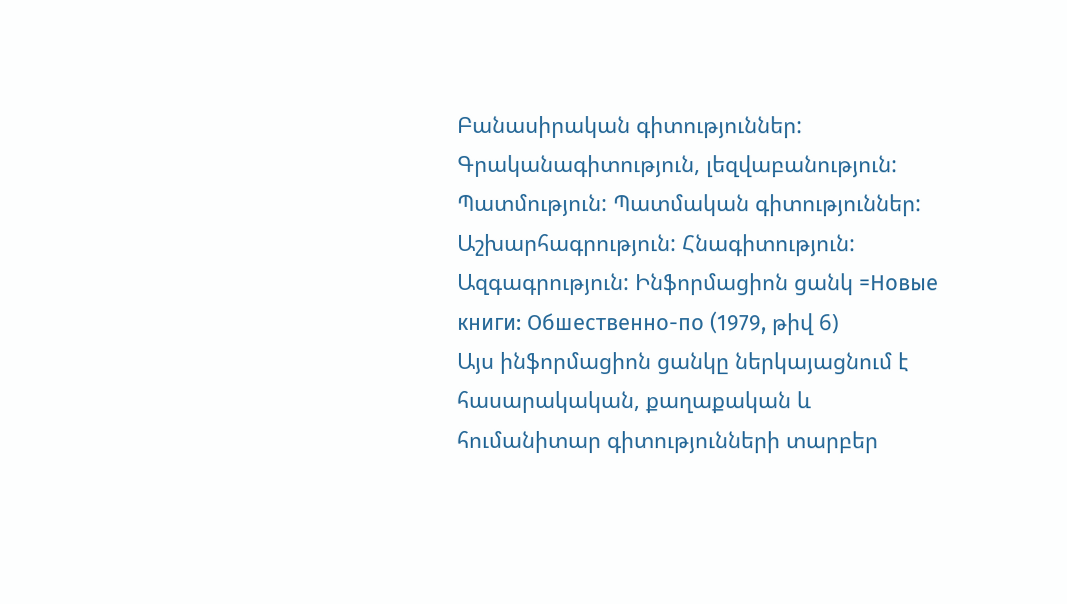Բանասիրական գիտություններ: Գրականագիտություն, լեզվաբանություն: Պատմություն: Պատմական գիտություններ: Աշխարհագրություն: Հնագիտություն: Ազգագրություն: Ինֆորմացիոն ցանկ =Новые книги: Обшественно-по (1979, թիվ 6)
Այս ինֆորմացիոն ցանկը ներկայացնում է հասարակական, քաղաքական և հումանիտար գիտությունների տարբեր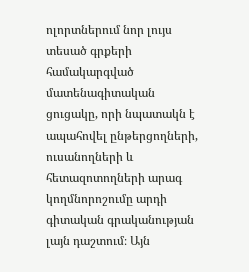ոլորտներում նոր լույս տեսած գրքերի համակարգված մատենագիտական ցուցակը, որի նպատակն է ապահովել ընթերցողների, ուսանողների և հետազոտողների արագ կողմնորոշումը արդի գիտական գրականության լայն դաշտում։ Այն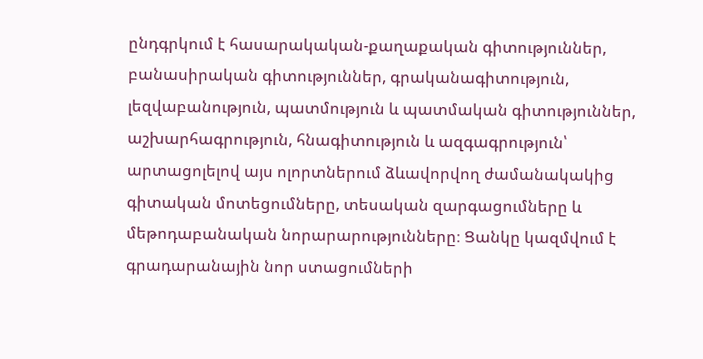ընդգրկում է հասարակական-քաղաքական գիտություններ, բանասիրական գիտություններ, գրականագիտություն, լեզվաբանություն, պատմություն և պատմական գիտություններ, աշխարհագրություն, հնագիտություն և ազգագրություն՝ արտացոլելով այս ոլորտներում ձևավորվող ժամանակակից գիտական մոտեցումները, տեսական զարգացումները և մեթոդաբանական նորարարությունները։ Ցանկը կազմվում է գրադարանային նոր ստացումների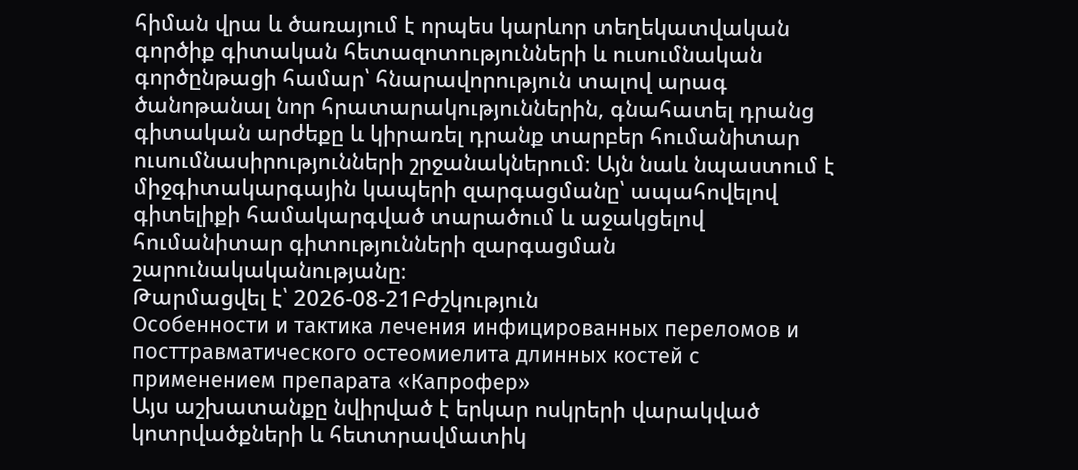հիման վրա և ծառայում է որպես կարևոր տեղեկատվական գործիք գիտական հետազոտությունների և ուսումնական գործընթացի համար՝ հնարավորություն տալով արագ ծանոթանալ նոր հրատարակություններին, գնահատել դրանց գիտական արժեքը և կիրառել դրանք տարբեր հումանիտար ուսումնասիրությունների շրջանակներում։ Այն նաև նպաստում է միջգիտակարգային կապերի զարգացմանը՝ ապահովելով գիտելիքի համակարգված տարածում և աջակցելով հումանիտար գիտությունների զարգացման շարունակականությանը։
Թարմացվել է՝ 2026-08-21Բժշկություն
Особенности и тактика лечения инфицированных переломов и посттравматического остеомиелита длинных костей с применением препарата «Капрофер»
Այս աշխատանքը նվիրված է երկար ոսկրերի վարակված կոտրվածքների և հետտրավմատիկ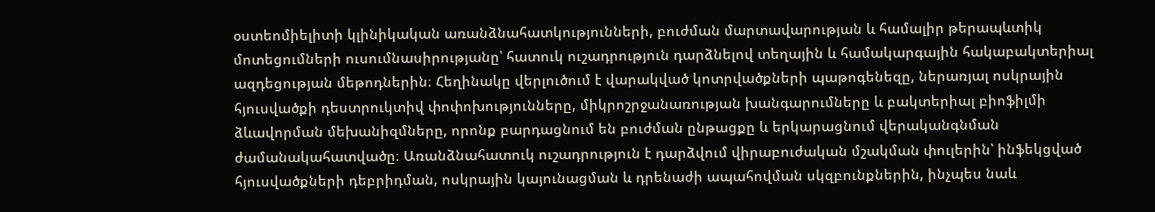օստեոմիելիտի կլինիկական առանձնահատկությունների, բուժման մարտավարության և համալիր թերապևտիկ մոտեցումների ուսումնասիրությանը՝ հատուկ ուշադրություն դարձնելով տեղային և համակարգային հակաբակտերիալ ազդեցության մեթոդներին։ Հեղինակը վերլուծում է վարակված կոտրվածքների պաթոգենեզը, ներառյալ ոսկրային հյուսվածքի դեստրուկտիվ փոփոխությունները, միկրոշրջանառության խանգարումները և բակտերիալ բիոֆիլմի ձևավորման մեխանիզմները, որոնք բարդացնում են բուժման ընթացքը և երկարացնում վերականգնման ժամանակահատվածը։ Առանձնահատուկ ուշադրություն է դարձվում վիրաբուժական մշակման փուլերին՝ ինֆեկցված հյուսվածքների դեբրիդման, ոսկրային կայունացման և դրենաժի ապահովման սկզբունքներին, ինչպես նաև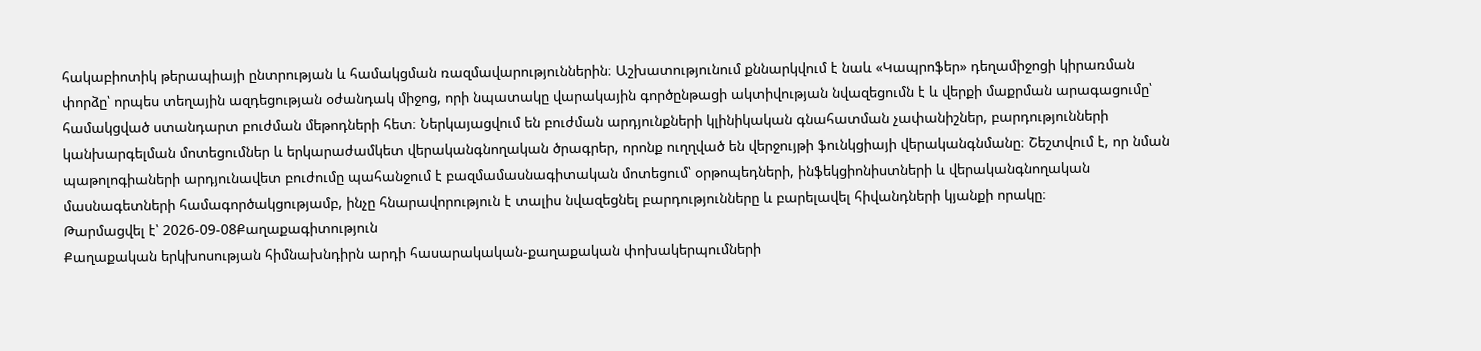հակաբիոտիկ թերապիայի ընտրության և համակցման ռազմավարություններին։ Աշխատությունում քննարկվում է նաև «Կապրոֆեր» դեղամիջոցի կիրառման փորձը՝ որպես տեղային ազդեցության օժանդակ միջոց, որի նպատակը վարակային գործընթացի ակտիվության նվազեցումն է և վերքի մաքրման արագացումը՝ համակցված ստանդարտ բուժման մեթոդների հետ։ Ներկայացվում են բուժման արդյունքների կլինիկական գնահատման չափանիշներ, բարդությունների կանխարգելման մոտեցումներ և երկարաժամկետ վերականգնողական ծրագրեր, որոնք ուղղված են վերջույթի ֆունկցիայի վերականգնմանը։ Շեշտվում է, որ նման պաթոլոգիաների արդյունավետ բուժումը պահանջում է բազմամասնագիտական մոտեցում՝ օրթոպեդների, ինֆեկցիոնիստների և վերականգնողական մասնագետների համագործակցությամբ, ինչը հնարավորություն է տալիս նվազեցնել բարդությունները և բարելավել հիվանդների կյանքի որակը։
Թարմացվել է՝ 2026-09-08Քաղաքագիտություն
Քաղաքական երկխոսության հիմնախնդիրն արդի հասարակական-քաղաքական փոխակերպումների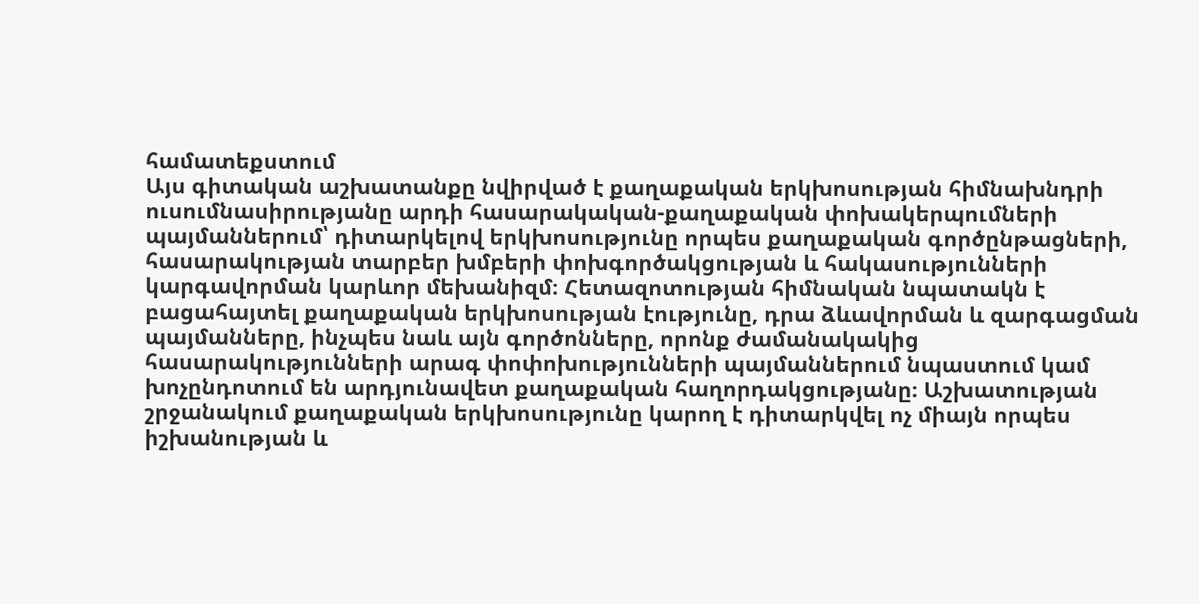համատեքստում
Այս գիտական աշխատանքը նվիրված է քաղաքական երկխոսության հիմնախնդրի ուսումնասիրությանը արդի հասարակական-քաղաքական փոխակերպումների պայմաններում՝ դիտարկելով երկխոսությունը որպես քաղաքական գործընթացների, հասարակության տարբեր խմբերի փոխգործակցության և հակասությունների կարգավորման կարևոր մեխանիզմ։ Հետազոտության հիմնական նպատակն է բացահայտել քաղաքական երկխոսության էությունը, դրա ձևավորման և զարգացման պայմանները, ինչպես նաև այն գործոնները, որոնք ժամանակակից հասարակությունների արագ փոփոխությունների պայմաններում նպաստում կամ խոչընդոտում են արդյունավետ քաղաքական հաղորդակցությանը։ Աշխատության շրջանակում քաղաքական երկխոսությունը կարող է դիտարկվել ոչ միայն որպես իշխանության և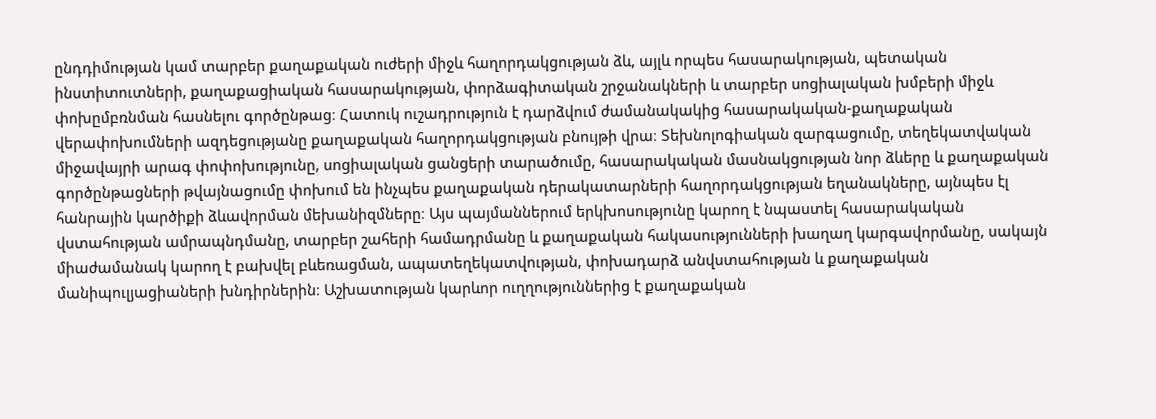ընդդիմության կամ տարբեր քաղաքական ուժերի միջև հաղորդակցության ձև, այլև որպես հասարակության, պետական ինստիտուտների, քաղաքացիական հասարակության, փորձագիտական շրջանակների և տարբեր սոցիալական խմբերի միջև փոխըմբռնման հասնելու գործընթաց։ Հատուկ ուշադրություն է դարձվում ժամանակակից հասարակական-քաղաքական վերափոխումների ազդեցությանը քաղաքական հաղորդակցության բնույթի վրա։ Տեխնոլոգիական զարգացումը, տեղեկատվական միջավայրի արագ փոփոխությունը, սոցիալական ցանցերի տարածումը, հասարակական մասնակցության նոր ձևերը և քաղաքական գործընթացների թվայնացումը փոխում են ինչպես քաղաքական դերակատարների հաղորդակցության եղանակները, այնպես էլ հանրային կարծիքի ձևավորման մեխանիզմները։ Այս պայմաններում երկխոսությունը կարող է նպաստել հասարակական վստահության ամրապնդմանը, տարբեր շահերի համադրմանը և քաղաքական հակասությունների խաղաղ կարգավորմանը, սակայն միաժամանակ կարող է բախվել բևեռացման, ապատեղեկատվության, փոխադարձ անվստահության և քաղաքական մանիպուլյացիաների խնդիրներին։ Աշխատության կարևոր ուղղություններից է քաղաքական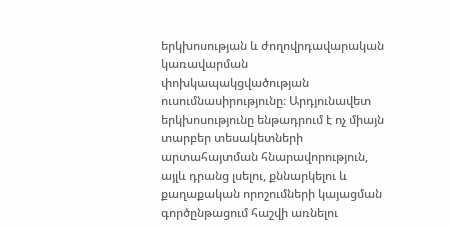երկխոսության և ժողովրդավարական կառավարման փոխկապակցվածության ուսումնասիրությունը։ Արդյունավետ երկխոսությունը ենթադրում է ոչ միայն տարբեր տեսակետների արտահայտման հնարավորություն, այլև դրանց լսելու, քննարկելու և քաղաքական որոշումների կայացման գործընթացում հաշվի առնելու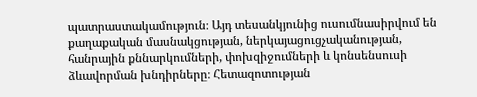պատրաստակամություն։ Այդ տեսանկյունից ուսումնասիրվում են քաղաքական մասնակցության, ներկայացուցչականության, հանրային քննարկումների, փոխզիջումների և կոնսենսուսի ձևավորման խնդիրները։ Հետազոտության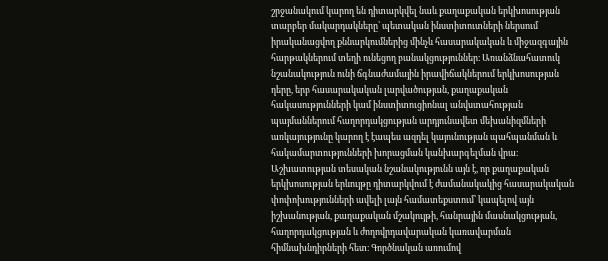շրջանակում կարող են դիտարկվել նաև քաղաքական երկխոսության տարբեր մակարդակները՝ պետական ինստիտուտների ներսում իրականացվող քննարկումներից մինչև հասարակական և միջազգային հարթակներում տեղի ունեցող բանակցություններ։ Առանձնահատուկ նշանակություն ունի ճգնաժամային իրավիճակներում երկխոսության դերը, երբ հասարակական լարվածության, քաղաքական հակասությունների կամ ինստիտուցիոնալ անվստահության պայմաններում հաղորդակցության արդյունավետ մեխանիզմների առկայությունը կարող է էապես ազդել կայունության պահպանման և հակամարտությունների խորացման կանխարգելման վրա։ Աշխատության տեսական նշանակությունն այն է, որ քաղաքական երկխոսության երևույթը դիտարկվում է ժամանակակից հասարակական փոփոխությունների ավելի լայն համատեքստում՝ կապելով այն իշխանության, քաղաքական մշակույթի, հանրային մասնակցության, հաղորդակցության և ժողովրդավարական կառավարման հիմնախնդիրների հետ։ Գործնական առումով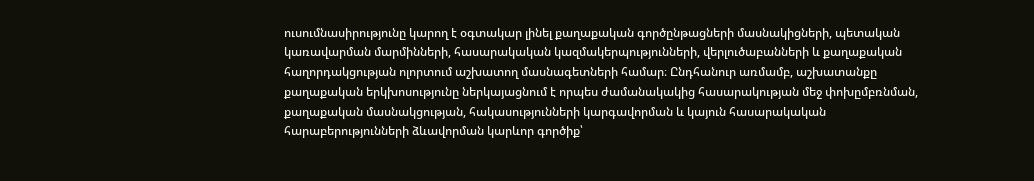ուսումնասիրությունը կարող է օգտակար լինել քաղաքական գործընթացների մասնակիցների, պետական կառավարման մարմինների, հասարակական կազմակերպությունների, վերլուծաբանների և քաղաքական հաղորդակցության ոլորտում աշխատող մասնագետների համար։ Ընդհանուր առմամբ, աշխատանքը քաղաքական երկխոսությունը ներկայացնում է որպես ժամանակակից հասարակության մեջ փոխըմբռնման, քաղաքական մասնակցության, հակասությունների կարգավորման և կայուն հասարակական հարաբերությունների ձևավորման կարևոր գործիք՝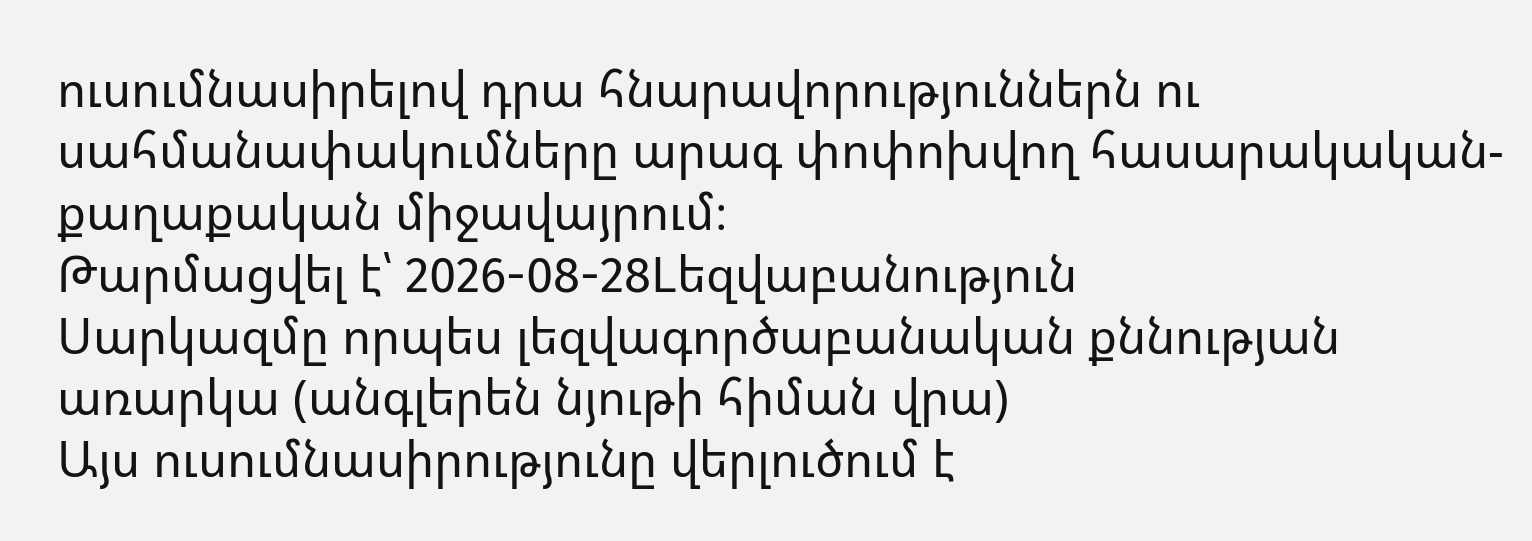ուսումնասիրելով դրա հնարավորություններն ու սահմանափակումները արագ փոփոխվող հասարակական-քաղաքական միջավայրում։
Թարմացվել է՝ 2026-08-28Lեզվաբանություն
Սարկազմը որպես լեզվագործաբանական քննության առարկա (անգլերեն նյութի հիման վրա)
Այս ուսումնասիրությունը վերլուծում է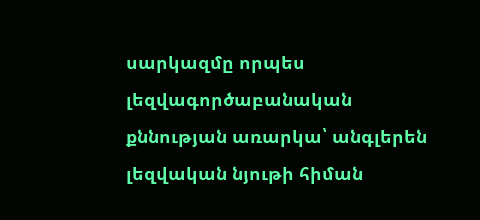սարկազմը որպես լեզվագործաբանական քննության առարկա՝ անգլերեն լեզվական նյութի հիման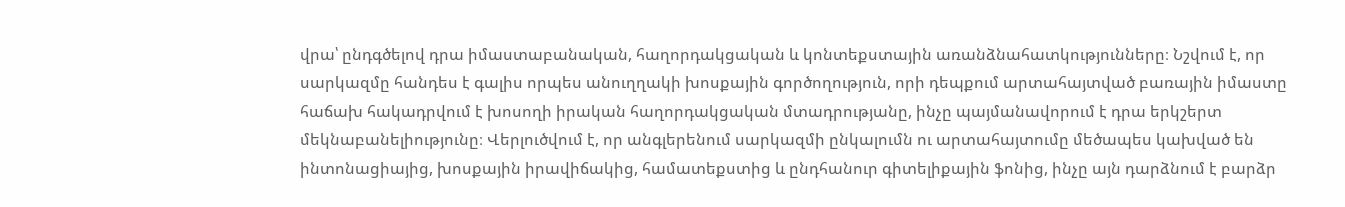վրա՝ ընդգծելով դրա իմաստաբանական, հաղորդակցական և կոնտեքստային առանձնահատկությունները։ Նշվում է, որ սարկազմը հանդես է գալիս որպես անուղղակի խոսքային գործողություն, որի դեպքում արտահայտված բառային իմաստը հաճախ հակադրվում է խոսողի իրական հաղորդակցական մտադրությանը, ինչը պայմանավորում է դրա երկշերտ մեկնաբանելիությունը։ Վերլուծվում է, որ անգլերենում սարկազմի ընկալումն ու արտահայտումը մեծապես կախված են ինտոնացիայից, խոսքային իրավիճակից, համատեքստից և ընդհանուր գիտելիքային ֆոնից, ինչը այն դարձնում է բարձր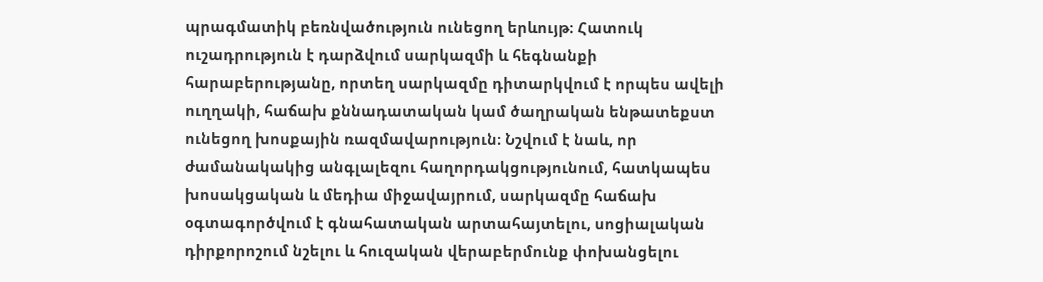պրագմատիկ բեռնվածություն ունեցող երևույթ։ Հատուկ ուշադրություն է դարձվում սարկազմի և հեգնանքի հարաբերությանը, որտեղ սարկազմը դիտարկվում է որպես ավելի ուղղակի, հաճախ քննադատական կամ ծաղրական ենթատեքստ ունեցող խոսքային ռազմավարություն։ Նշվում է նաև, որ ժամանակակից անգլալեզու հաղորդակցությունում, հատկապես խոսակցական և մեդիա միջավայրում, սարկազմը հաճախ օգտագործվում է գնահատական արտահայտելու, սոցիալական դիրքորոշում նշելու և հուզական վերաբերմունք փոխանցելու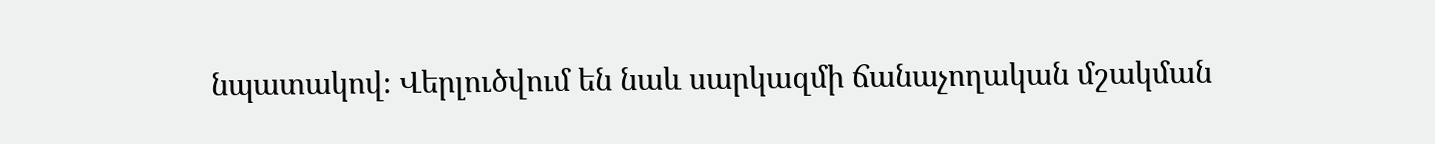նպատակով։ Վերլուծվում են նաև սարկազմի ճանաչողական մշակման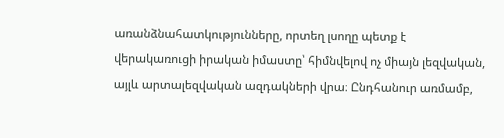առանձնահատկությունները, որտեղ լսողը պետք է վերակառուցի իրական իմաստը՝ հիմնվելով ոչ միայն լեզվական, այլև արտալեզվական ազդակների վրա։ Ընդհանուր առմամբ,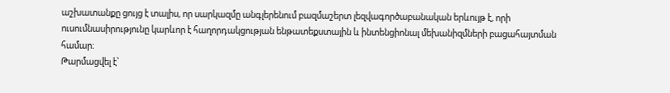աշխատանքը ցույց է տալիս, որ սարկազմը անգլերենում բազմաշերտ լեզվագործաբանական երևույթ է, որի ուսումնասիրությունը կարևոր է հաղորդակցության ենթատեքստային և ինտենցիոնալ մեխանիզմների բացահայտման համար։
Թարմացվել է՝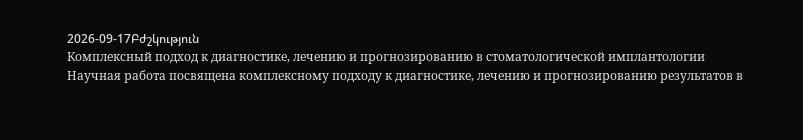2026-09-17Բժշկություն
Комплексный подход к диагностике, лечению и прогнозированию в стоматологической имплантологии
Научная работа посвящена комплексному подходу к диагностике, лечению и прогнозированию результатов в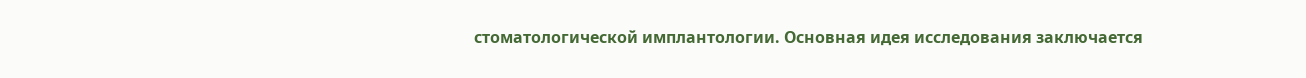стоматологической имплантологии. Основная идея исследования заключается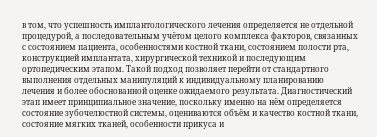в том, что успешность имплантологического лечения определяется не отдельной процедурой, а последовательным учётом целого комплекса факторов, связанных с состоянием пациента, особенностями костной ткани, состоянием полости рта, конструкцией имплантата, хирургической техникой и последующим ортопедическим этапом. Такой подход позволяет перейти от стандартного выполнения отдельных манипуляций к индивидуальному планированию лечения и более обоснованной оценке ожидаемого результата. Диагностический этап имеет принципиальное значение, поскольку именно на нём определяется состояние зубочелюстной системы, оцениваются объём и качество костной ткани, состояние мягких тканей, особенности прикуса и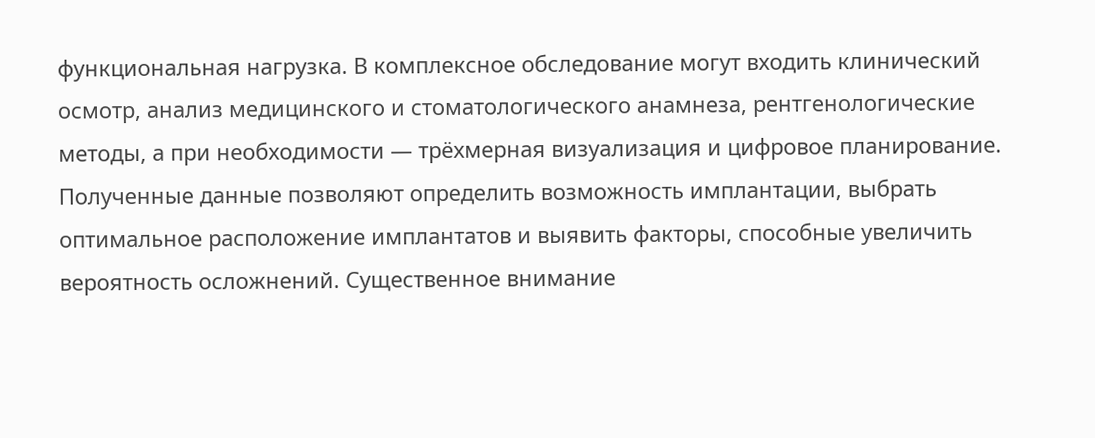функциональная нагрузка. В комплексное обследование могут входить клинический осмотр, анализ медицинского и стоматологического анамнеза, рентгенологические методы, а при необходимости — трёхмерная визуализация и цифровое планирование. Полученные данные позволяют определить возможность имплантации, выбрать оптимальное расположение имплантатов и выявить факторы, способные увеличить вероятность осложнений. Существенное внимание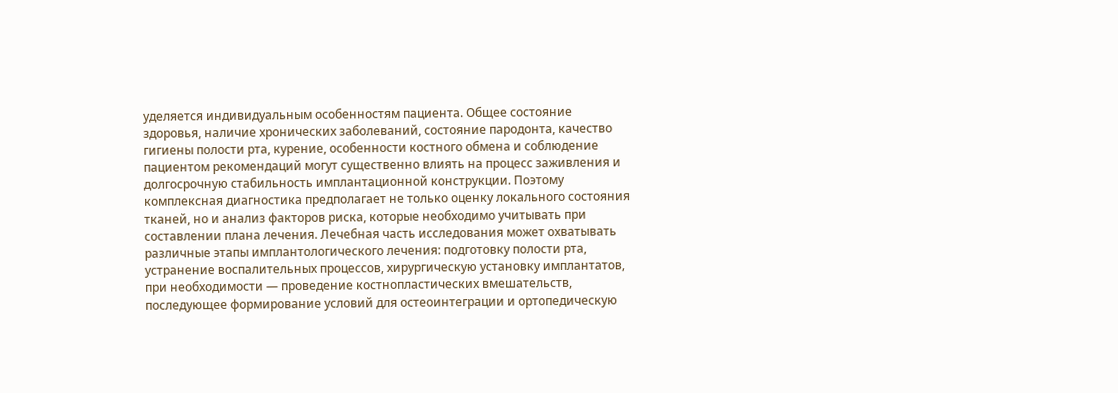уделяется индивидуальным особенностям пациента. Общее состояние здоровья, наличие хронических заболеваний, состояние пародонта, качество гигиены полости рта, курение, особенности костного обмена и соблюдение пациентом рекомендаций могут существенно влиять на процесс заживления и долгосрочную стабильность имплантационной конструкции. Поэтому комплексная диагностика предполагает не только оценку локального состояния тканей, но и анализ факторов риска, которые необходимо учитывать при составлении плана лечения. Лечебная часть исследования может охватывать различные этапы имплантологического лечения: подготовку полости рта, устранение воспалительных процессов, хирургическую установку имплантатов, при необходимости — проведение костнопластических вмешательств, последующее формирование условий для остеоинтеграции и ортопедическую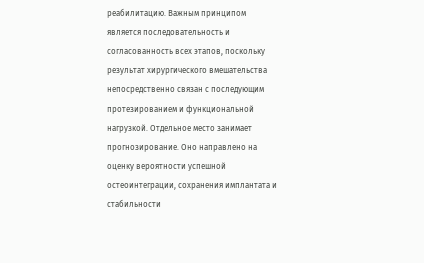реабилитацию. Важным принципом является последовательность и согласованность всех этапов, поскольку результат хирургического вмешательства непосредственно связан с последующим протезированием и функциональной нагрузкой. Отдельное место занимает прогнозирование. Оно направлено на оценку вероятности успешной остеоинтеграции, сохранения имплантата и стабильности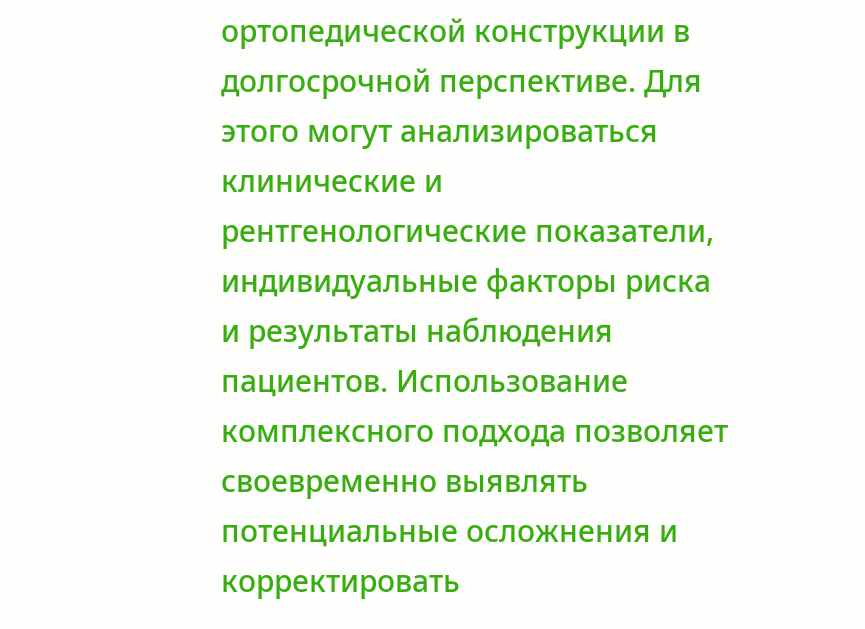ортопедической конструкции в долгосрочной перспективе. Для этого могут анализироваться клинические и рентгенологические показатели, индивидуальные факторы риска и результаты наблюдения пациентов. Использование комплексного подхода позволяет своевременно выявлять потенциальные осложнения и корректировать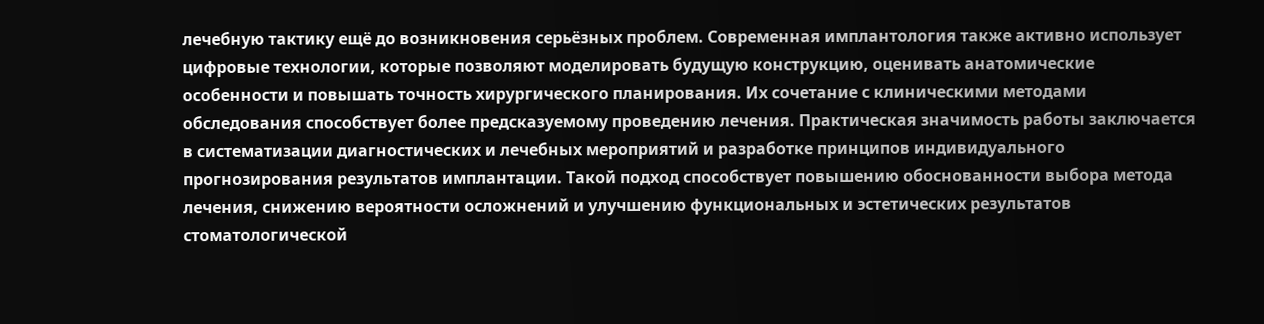лечебную тактику ещё до возникновения серьёзных проблем. Современная имплантология также активно использует цифровые технологии, которые позволяют моделировать будущую конструкцию, оценивать анатомические особенности и повышать точность хирургического планирования. Их сочетание с клиническими методами обследования способствует более предсказуемому проведению лечения. Практическая значимость работы заключается в систематизации диагностических и лечебных мероприятий и разработке принципов индивидуального прогнозирования результатов имплантации. Такой подход способствует повышению обоснованности выбора метода лечения, снижению вероятности осложнений и улучшению функциональных и эстетических результатов стоматологической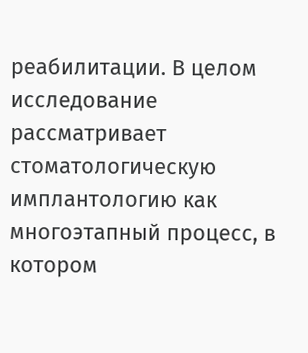реабилитации. В целом исследование рассматривает стоматологическую имплантологию как многоэтапный процесс, в котором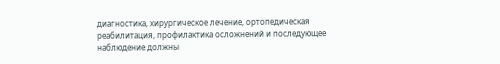диагностика, хирургическое лечение, ортопедическая реабилитация, профилактика осложнений и последующее наблюдение должны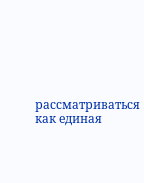рассматриваться как единая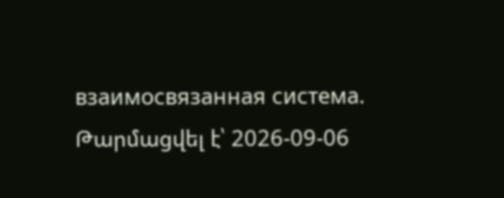взаимосвязанная система.
Թարմացվել է՝ 2026-09-06